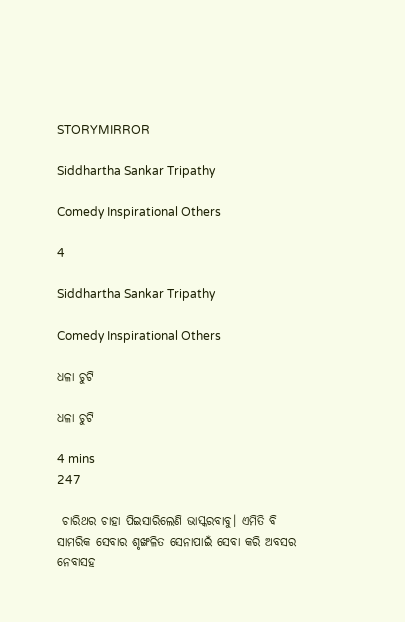STORYMIRROR

Siddhartha Sankar Tripathy

Comedy Inspirational Others

4

Siddhartha Sankar Tripathy

Comedy Inspirational Others

ଧଳା ଚୁଟି

ଧଳା ଚୁଟି

4 mins
247

 ଚାରିଥର ଚାହା ପିଇସାରିଲେଣି ଭାସ୍କରବାବୁ। ଏମିତି ବି ସାମରିକ ସେବାର ଶୃଙ୍ଖଳିତ ସେନାପାଇଁ ସେବା କରି ଅବସର ନେବାସହ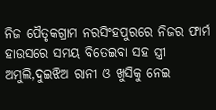ନିଜ ପୈତୃକଗ୍ରାମ ନରସିଂହପୁରରେ ନିଜର ଫାର୍ମ ହାଉସରେ ସମୟ ବିତେଇବା ସହ ସ୍ତ୍ରୀ ଅମୁଲି,ଦୁଇଝିଅ ରାନୀ ଓ ଖୁସିକୁ ନେଇ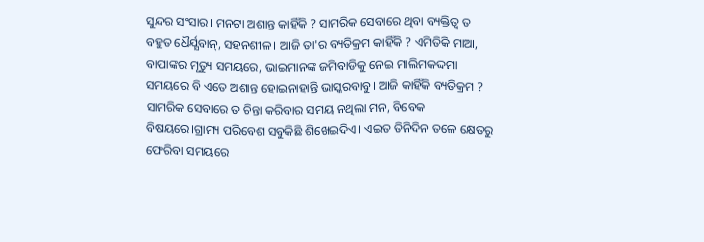ସୁନ୍ଦର ସଂସାର। ମନଟା ଅଶାନ୍ତ କାହିଁକି ? ସାମରିକ ସେବାରେ ଥିବା ବ୍ୟକ୍ତିତ୍ବ ତ ବହୁତ ଧୈର୍ଯ୍ଯବାନ୍, ସହନଶୀଳ। ଆଜି ତା'ର ବ୍ୟତିକ୍ରମ କାହିଁକି ? ଏମିତିକି ମାଆ, ବାପାଙ୍କର ମୃତ୍ୟୁ ସମୟରେ, ଭାଇମାନଙ୍କ ଜମିବାଡିକୁ ନେଇ ମାଲିମକଦ୍ଦମା ସମୟରେ ବି ଏତେ ଅଶାନ୍ତ ହୋଇନାହାନ୍ତି ଭାସ୍କରବାବୁ। ଆଜି କାହିଁକି ବ୍ୟତିକ୍ରମ ? ସାମରିକ ସେବାରେ ତ ଚିନ୍ତା କରିବାର ସମୟ ନଥିଲା ମନ, ବିବେକ ବିଷୟରେ।ଗ୍ରାମ୍ୟ ପରିବେଶ ସବୁକିଛି ଶିଖେଇଦିଏ। ଏଇତ ତିନିଦିନ ତଳେ କ୍ଷେତରୁ ଫେରିବା ସମୟରେ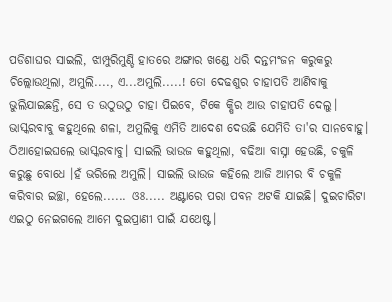ପଡିଶାଘର ସାଇଲି, ଝାମ୍ପୁରିମୁଣ୍ଡି ହାତରେ ଅଙ୍ଗାର ଖଣ୍ଡେ ଧରି ଦନ୍ତମଂଜନ କରୁକରୁ ଚିଲ୍ଲୋଉଥିଲା, ଅମୁଲି...., ଏ...ଅମୁଲି.....! ତୋ ଦେଢଶୁର ଚାହାପତି ଆଣିବାକୁ ଭୁଲିଯାଇଛନ୍ତି, ସେ ତ ଉଠୁଉଠୁ ଚାହା ପିଇବେ, ଟିକେ କ୍ଷିର ଆଉ ଚାହାପତି ଦେଲୁ।  ଭାସ୍କରବାବୁ କହୁଥିଲେ ଶଳା, ଅମୁଲିକୁ ଏମିତି ଆଦେଶ ଦେଉଛି ଯେମିତି ତା'ର ସାନବୋହୁ। ଠିଆହୋଇଘଲେ ଭାସ୍କରବାବୁ। ସାଇଲି ଭାଉଜ କହୁଥିଲା, ବଢିଆ ବାସ୍ନା ହେଉଛି, ଚକୁଳି କରୁଛୁ ବୋଧେ ।ହଁ ଭରିଲେ ଅମୁଲି। ସାଇଲି ଭାଉଜ କହିଲେ ଆଜି ଆମର ବି ଚକୁଳି କରିବାର ଇଚ୍ଛା, ହେଲେ...... ଓଃ..... ଅଣ୍ଟାରେ ପରା ପବନ ଅଟକି ଯାଇଛି। ଦୁଇଚାରିଟା ଏଇଠୁ ନେଇଗଲେ ଆମେ ଦୁଇପ୍ରାଣୀ ପାଇଁ ଯଥେଷ୍ଟ।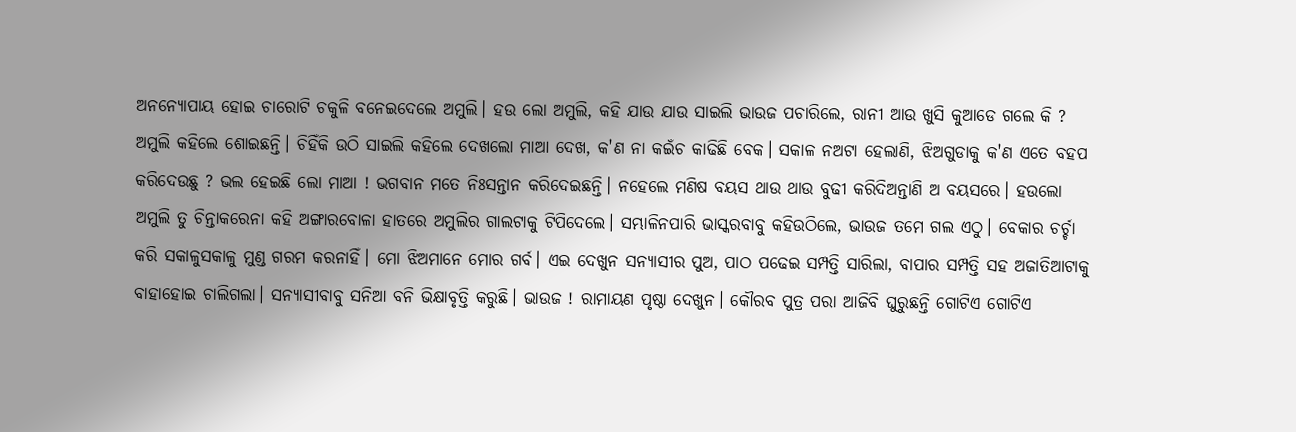ଅନନ୍ୟୋପାୟ ହୋଇ ଚାରୋଟି ଚକୁଳି ବନେଇଦେଲେ ଅମୁଲି। ହଉ ଲୋ ଅମୁଲି, କହି ଯାଉ ଯାଉ ସାଇଲି ଭାଉଜ ପଚାରିଲେ, ରାନୀ ଆଉ ଖୁସି କୁଆଡେ ଗଲେ କି ? ଅମୁଲି କହିଲେ ଶୋଇଛନ୍ତି। ଚିହିଁକି ଉଠି ସାଇଲି କହିଲେ ଦେଖଲୋ ମାଆ ଦେଖ, କ'ଣ ନା କଇଁଚ କାଢିଛି ବେକ। ସକାଳ ନଅଟା ହେଲାଣି, ଝିଅଗୁଡାକୁ କ'ଣ ଏତେ ବହପ କରିଦେଉଛୁ ? ଭଲ ହେଇଛି ଲୋ ମାଆ ! ଭଗବାନ ମତେ ନିଃସନ୍ତାନ କରିଦେଇଛନ୍ତି। ନହେଲେ ମଣିଷ ବୟସ ଥାଉ ଥାଉ ବୁଢୀ କରିଦିଅନ୍ତାଣି ଅ ବୟସରେ। ହଉଲୋ ଅମୁଲି ତୁ ଚିନ୍ତାକରେନା କହି ଅଙ୍ଗାରବୋଳା ହାତରେ ଅମୁଲିର ଗାଲଟାକୁ ଟିପିଦେଲେ। ସମ୍ଭାଳିନପାରି ଭାସ୍କରବାବୁ କହିଉଠିଲେ, ଭାଉଜ ତମେ ଗଲ ଏଠୁ। ବେକାର ଚର୍ଚ୍ଚା କରି ସକାଳୁସକାଳୁ ମୁଣ୍ଡ ଗରମ କରନାହିଁ। ମୋ ଝିଅମାନେ ମୋର ଗର୍ବ। ଏଇ ଦେଖୁନ ସନ୍ୟାସୀର ପୁଅ, ପାଠ ପଢେଇ ସମ୍ପତ୍ତି ସାରିଲା, ବାପାର ସମ୍ପତ୍ତି ସହ ଅଜାତିଆଟାକୁ ବାହାହୋଇ ଚାଲିଗଲା। ସନ୍ୟାସୀବାବୁ ସନିଆ ବନି ଭିକ୍ଷାବୃତ୍ତି କରୁଛି। ଭାଉଜ ! ରାମାୟଣ ପୃଷ୍ଠା ଦେଖୁନ। କୌରବ ପୁତ୍ର ପରା ଆଜିବି ଘୁରୁଛନ୍ତି ଗୋଟିଏ ଗୋଟିଏ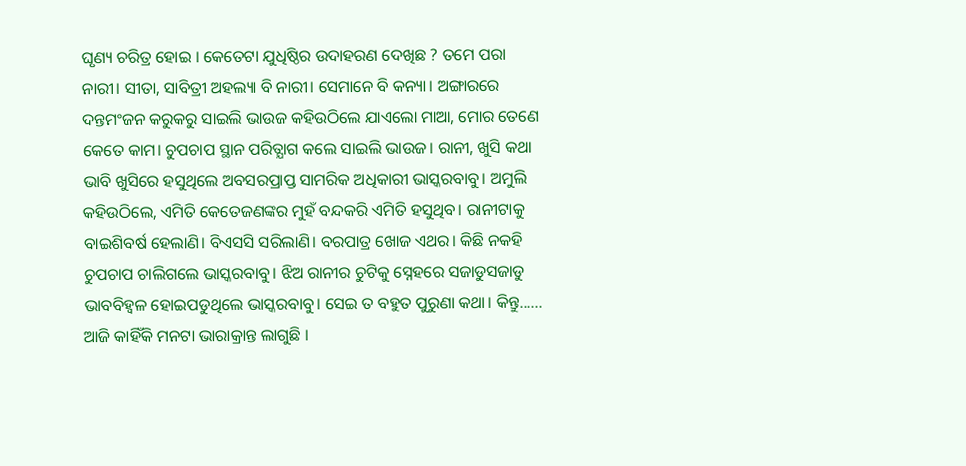ଘୃଣ୍ୟ ଚରିତ୍ର ହୋଇ । କେତେଟା ଯୁଧିଷ୍ଠିର ଉଦାହରଣ ଦେଖିଛ ? ତମେ ପରା ନାରୀ। ସୀତା, ସାବିତ୍ରୀ ଅହଲ୍ୟା ବି ନାରୀ। ସେମାନେ ବି କନ୍ୟା। ଅଙ୍ଗାରରେ ଦନ୍ତମଂଜନ କରୁକରୁ ସାଇଲି ଭାଉଜ କହିଉଠିଲେ ଯାଏଲୋ ମାଆ, ମୋର ତେଣେ କେତେ କାମ। ଚୁପଚାପ ସ୍ଥାନ ପରିତ୍ଯାଗ କଲେ ସାଇଲି ଭାଉଜ। ରାନୀ, ଖୁସି କଥା ଭାବି ଖୁସିରେ ହସୁଥିଲେ ଅବସରପ୍ରାପ୍ତ ସାମରିକ ଅଧିକାରୀ ଭାସ୍କରବାବୁ। ଅମୁଲି କହିଉଠିଲେ, ଏମିତି କେତେଜଣଙ୍କର ମୁହଁ ବନ୍ଦକରି ଏମିତି ହସୁଥିବ। ରାନୀଟାକୁ ବାଇଶିବର୍ଷ ହେଲାଣି। ବିଏସସି ସରିଲାଣି। ବରପାତ୍ର ଖୋଜ ଏଥର। କିଛି ନକହି ଚୁପଚାପ ଚାଲିଗଲେ ଭାସ୍କରବାବୁ। ଝିଅ ରାନୀର ଚୁଟିକୁ ସ୍ନେହରେ ସଜାଡୁସଜାଡୁ ଭାବବିହ୍ବଳ ହୋଇପଡୁଥିଲେ ଭାସ୍କରବାବୁ। ସେଇ ତ ବହୁତ ପୁରୁଣା କଥା। କିନ୍ତୁ...... ଆଜି କାହିଁକି ମନଟା ଭାରାକ୍ରାନ୍ତ ଲାଗୁଛି ।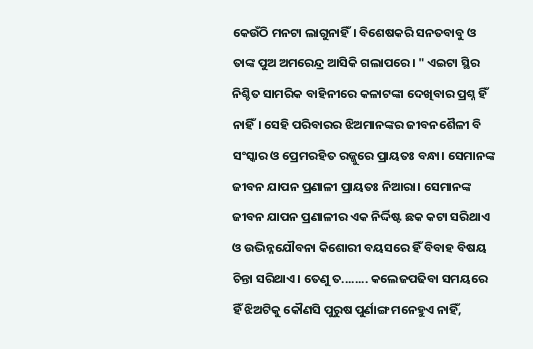କେଉଁଠି ମନଟା ଲାଗୁନାହିଁ। ବିଶେଷକରି ସନତବାବୁ ଓ ତାଙ୍କ ପୁଅ ଅମରେନ୍ଦ୍ର ଆସିକି ଗଲାପରେ। " ଏଇଟା ସ୍ଥିର ନିଶ୍ଚିତ ସାମରିକ ବାହିନୀରେ କଳାଟଙ୍କା ଦେଖିବାର ପ୍ରଶ୍ନ ହିଁ ନାହିଁ। ସେହି ପରିବାରର ଝିଅମାନଙ୍କର ଜୀବନଶୈଳୀ ବି ସଂସ୍କାର ଓ ପ୍ରେମରହିତ ରଜ୍ଜୁରେ ପ୍ରାୟତଃ ବନ୍ଧା। ସେମାନଙ୍କ ଜୀବନ ଯାପନ ପ୍ରଣାଳୀ ପ୍ରାୟତଃ ନିଆରା। ସେମାନଙ୍କ ଜୀବନ ଯାପନ ପ୍ରଣାଳୀର ଏକ ନିର୍ଦ୍ଦିଷ୍ଟ ଛକ କଟା ସରିଥାଏ ଓ ଉଦ୍ଭିନ୍ନଯୌବନା କିଶୋରୀ ବୟସରେ ହିଁ ବିବାହ ବିଷୟ ଚିନ୍ତା ସରିଥାଏ। ତେଣୁ ତ........ କଲେଜପଢିବା ସମୟରେ ହିଁ ଝିଅଟିକୁ କୌଣସି ପୁରୁଷ ପୁର୍ଣାଙ୍ଗ ମନେହୁଏ ନାହିଁ,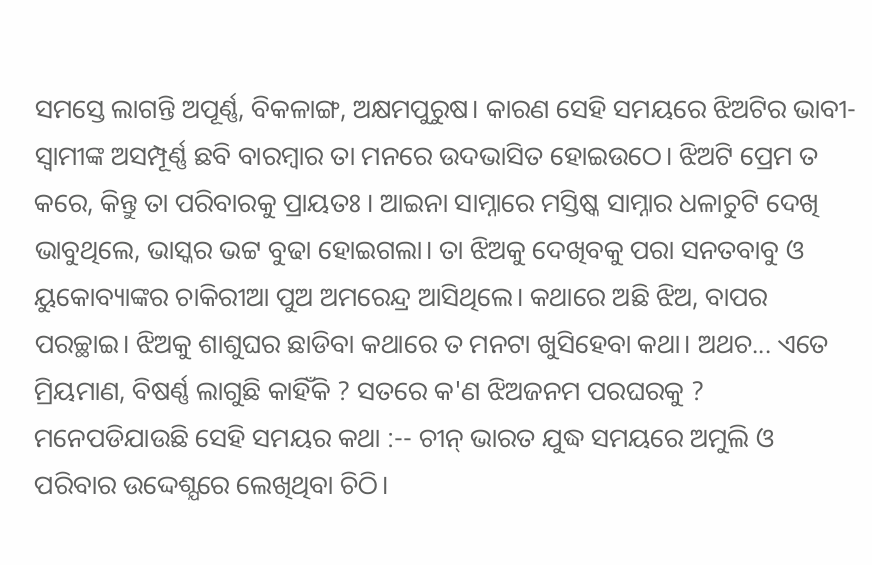ସମସ୍ତେ ଲାଗନ୍ତି ଅପୂର୍ଣ୍ଣ, ବିକଳାଙ୍ଗ, ଅକ୍ଷମପୁରୁଷ। କାରଣ ସେହି ସମୟରେ ଝିଅଟିର ଭାବୀ-ସ୍ୱାମୀଙ୍କ ଅସମ୍ପୂର୍ଣ୍ଣ ଛବି ବାରମ୍ବାର ତା ମନରେ ଉଦଭାସିତ ହୋଇଉଠେ। ଝିଅଟି ପ୍ରେମ ତ କରେ, କିନ୍ତୁ ତା ପରିବାରକୁ ପ୍ରାୟତଃ । ଆଇନା ସାମ୍ନାରେ ମସ୍ତିଷ୍କ ସାମ୍ନାର ଧଳାଚୁଟି ଦେଖି ଭାବୁଥିଲେ, ଭାସ୍କର ଭଟ୍ଟ ବୁଢା ହୋଇଗଲା। ତା ଝିଅକୁ ଦେଖିବକୁ ପରା ସନତବାବୁ ଓ ୟୁକୋବ୍ୟାଙ୍କର ଚାକିରୀଆ ପୁଅ ଅମରେନ୍ଦ୍ର ଆସିଥିଲେ। କଥାରେ ଅଛି ଝିଅ, ବାପର ପରଚ୍ଛାଇ। ଝିଅକୁ ଶାଶୁଘର ଛାଡିବା କଥାରେ ତ ମନଟା ଖୁସିହେବା କଥା। ଅଥଚ... ଏତେ ମ୍ରିୟମାଣ, ବିଷର୍ଣ୍ଣ ଲାଗୁଛି କାହିଁକି ? ସତରେ କ'ଣ ଝିଅଜନମ ପରଘରକୁ ? ମନେପଡିଯାଉଛି ସେହି ସମୟର କଥା :-- ଚୀନ୍ ଭାରତ ଯୁଦ୍ଧ ସମୟରେ ଅମୁଲି ଓ ପରିବାର ଉଦ୍ଦେଶ୍ଯରେ ଲେଖିଥିବା ଚିଠି।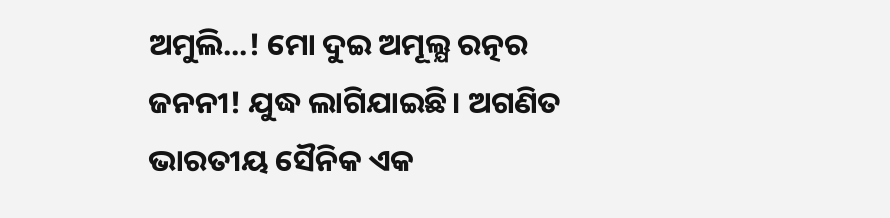ଅମୁଲି...! ମୋ ଦୁଇ ଅମୂଲ୍ଯ ରତ୍ନର ଜନନୀ! ଯୁଦ୍ଧ ଲାଗିଯାଇଛି। ଅଗଣିତ ଭାରତୀୟ ସୈନିକ ଏକ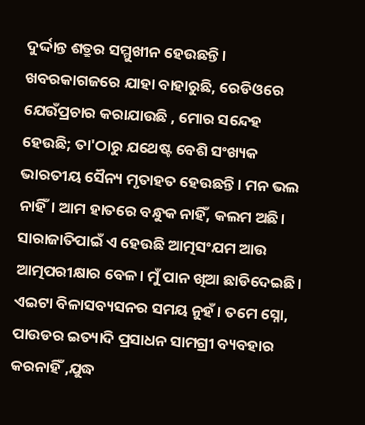ଦୁର୍ଦ୍ଦାନ୍ତ ଶତ୍ରୁର ସମ୍ମୁଖୀନ ହେଉଛନ୍ତି। ଖବରକାଗଜରେ ଯାହା ବାହାରୁଛି, ରେଡିଓରେ ଯେଉଁପ୍ରଚାର କରାଯାଉଛି , ମୋର ସନ୍ଦେହ ହେଉଛି; ତା'ଠାରୁ ଯଥେଷ୍ଟ ବେଶି ସଂଖ୍ୟକ ଭାରତୀୟ ସୈନ୍ୟ ମୃତାହତ ହେଉଛନ୍ତି। ମନ ଭଲ ନାହିଁ। ଆମ ହାତରେ ବନ୍ଧୁକ ନାହିଁ, କଲମ ଅଛି। ସାରାଜାତିପାଇଁ ଏ ହେଉଛି ଆତ୍ମସଂଯମ ଆଉ ଆତ୍ମପରୀକ୍ଷାର ବେଳ। ମୁଁ ପାନ ଖିଆ ଛାଡିଦେଇଛି। ଏଇଟା ବିଳାସବ୍ୟସନର ସମୟ ନୁହଁ। ତମେ ସ୍ନୋ, ପାଉଡର ଇତ୍ୟାଦି ପ୍ରସାଧନ ସାମଗ୍ରୀ ବ୍ୟବହାର କରନାହିଁ ,ଯୁଦ୍ଧ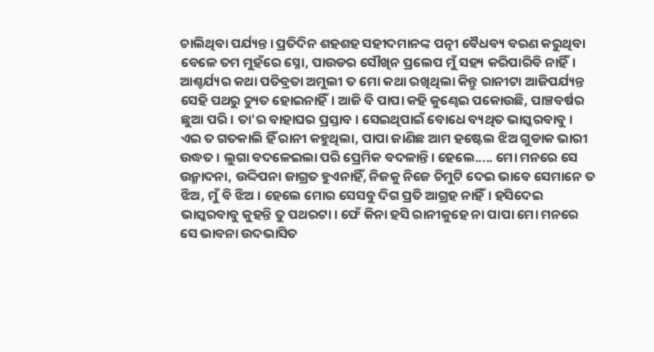ଚାଲିଥିବା ପର୍ଯ୍ୟନ୍ତ। ପ୍ରତିଦିନ ଶହଶହ ସହୀଦମାନଙ୍କ ପତ୍ନୀ ବୈଧବ୍ୟ ବରଣ କରୁଥିବା ବେଳେ ତମ ମୁହଁରେ ସ୍ନୋ, ପାଉଡର ସୌଖିନ ପ୍ରଲେପ ମୁଁ ସହ୍ୟ କରିପାରିବି ନାହିଁ। ଆଶ୍ଚର୍ଯ୍ୟର କଥା ପତିବ୍ରତା ଅମୁଲୀ ତ ମୋ କଥା ରଖିଥିଲା କିନ୍ତୁ ରାନୀଟା ଆଜିପର୍ଯ୍ୟନ୍ତ ସେହି ପଥରୁ ଚ୍ୟୁତ ହୋଇନାହିଁ। ଆଜି ବି ପାପା କହି କୁଣ୍ଢେଇ ପକୋଉଛି, ପାଞ୍ଚବର୍ଷର ଛୁଆ ପରି। ତା'ର ବାହାଘର ପ୍ରସ୍ତାବ। ସେଇଥିପାଇଁ ବୋଧେ ବ୍ୟଥିତ ଭାସ୍କରବାବୁ। ଏଇ ତ ଗତକାଲି ହିଁ ରାନୀ କହୁଥିଲା, ପାପା ଜାଣିଛ ଆମ ହଷ୍ଟେଲ ଝିଅ ଗୁଡାକ ଭାରୀ ଉଦ୍ଧତ। ଲୁଗା ବଦଳେଇଲା ପରି ପ୍ରେମିକ ବଦଳାନ୍ତି। ହେଲେ..... ମୋ ମନରେ ସେ ଉନ୍ମାଦନା, ଉଦ୍ଦିପନା ଜାଗ୍ରତ ହୁଏନାହିଁ, ନିଜକୁ ନିଜେ ଚିମୁଟି ଦେଇ ଭାବେ ସେମାନେ ତ ଝିଅ, ମୁଁ ବି ଝିଅ। ହେଲେ ମୋର ସେସବୁ ଦିଗ ପ୍ରତି ଆଗ୍ରହ ନାହିଁ। ହସିଦେଇ ଭାସ୍କରବାବୁ କୁହନ୍ତି ତୁ ପଥରଟା। ଫେଁ କିନା ହସି ରାନୀକୁହେ ନା ପାପା ମୋ ମନରେ ସେ ଭାବନା ଉଦଭାସିତ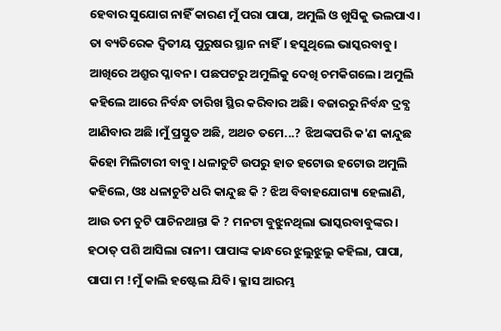ହେବାର ସୁଯୋଗ ନାହିଁ କାରଣ ମୁଁ ପରା ପାପା, ଅମୁଲି ଓ ଖୁସିକୁ ଭଲପାଏ। ତା ବ୍ୟତିରେକ ଦ୍ୱିତୀୟ ପୁରୁଷର ସ୍ଥାନ ନାହିଁ। ହସୁଥିଲେ ଭାସ୍କରବାବୁ। ଆଖିରେ ଅଶ୍ରୁର ପ୍ଳାବନ। ପଛପଟରୁ ଅମୁଲିକୁ ଦେଖି ଚମକିଗଲେ। ଅମୁଲି କହିଲେ ଆରେ ନିର୍ବନ୍ଧ ତାରିଖ ସ୍ଥିର କରିବାର ଅଛି। ବଜାରରୁ ନିର୍ବନ୍ଧ ଦ୍ରବ୍ଯ ଆଣିବାର ଅଛି ।ମୁଁ ପ୍ରସ୍ତୁତ ଅଛି, ଅଥଚ ତମେ...? ଝିଅଙ୍କପରି କ'ଣ କାନ୍ଦୁଛ କିହୋ ମିଲିଟାରୀ ବାବୁ। ଧଳାଚୁଟି ଉପରୁ ହାତ ହଟୋଉ ହଟୋଉ ଅମୁଲି କହିଲେ, ଓଃ ଧଳାଚୁଟି ଧରି କାନ୍ଦୁଛ କି ? ଝିଅ ବିବାହଯୋଗ୍ୟା ହେଲାଣି, ଆଉ ତମ ଚୁଟି ପାଚିନଥାନ୍ତା କି ? ମନଟା ବୁଝୁନଥିଲା ଭାସ୍କରବାବୁଙ୍କର। ହଠାତ୍ ପଶି ଆସିଲା ରାନୀ। ପାପାଙ୍କ କାନ୍ଧରେ ଝୁଲୁଝୁଲୁ କହିଲା, ପାପା, ପାପା ମ !ମୁଁ କାଲି ହଷ୍ଟେଲ ଯିବି। କ୍ଳାସ ଆରମ୍ଭ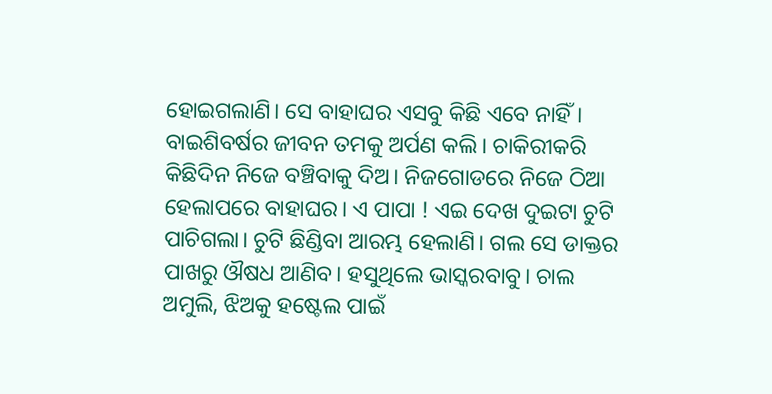ହୋଇଗଲାଣି। ସେ ବାହାଘର ଏସବୁ କିଛି ଏବେ ନାହିଁ। ବାଇଶିବର୍ଷର ଜୀବନ ତମକୁ ଅର୍ପଣ କଲି। ଚାକିରୀକରି କିଛିଦିନ ନିଜେ ବଞ୍ଚିବାକୁ ଦିଅ। ନିଜଗୋଡରେ ନିଜେ ଠିଆ ହେଲାପରେ ବାହାଘର। ଏ ପାପା ! ଏଇ ଦେଖ ଦୁଇଟା ଚୁଟି ପାଚିଗଲା। ଚୁଟି ଛିଣ୍ଡିବା ଆରମ୍ଭ ହେଲାଣି। ଗଲ ସେ ଡାକ୍ତର ପାଖରୁ ଔଷଧ ଆଣିବ। ହସୁଥିଲେ ଭାସ୍କରବାବୁ। ଚାଲ ଅମୁଲି, ଝିଅକୁ ହଷ୍ଟେଲ ପାଇଁ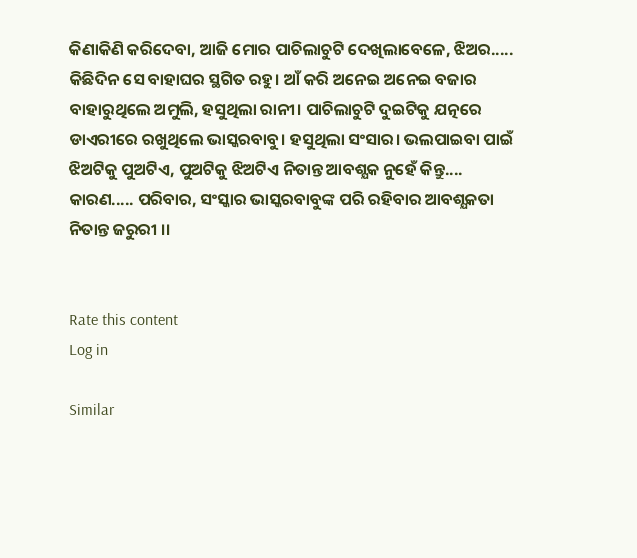କିଣାକିଣି କରିଦେବା, ଆଜି ମୋର ପାଚିଲାଚୁଟି ଦେଖିଲାବେଳେ, ଝିଅର..... କିଛିଦିନ ସେ ବାହାଘର ସ୍ଥଗିତ ରହୁ। ଆଁ କରି ଅନେଇ ଅନେଇ ବଜାର ବାହାରୁଥିଲେ ଅମୁଲି, ହସୁଥିଲା ରାନୀ। ପାଚିଲାଚୁଟି ଦୁଇଟିକୁ ଯତ୍ନରେ ଡାଏରୀରେ ରଖୁଥିଲେ ଭାସ୍କରବାବୁ। ହସୁଥିଲା ସଂସାର। ଭଲପାଇବା ପାଇଁ ଝିଅଟିକୁ ପୁଅଟିଏ, ପୁଅଟିକୁ ଝିଅଟିଏ ନିତାନ୍ତ ଆବଶ୍ଯକ ନୁହେଁ କିନ୍ତୁ.... କାରଣ..... ପରିବାର, ସଂସ୍କାର ଭାସ୍କରବାବୁଙ୍କ ପରି ରହିବାର ଆବଶ୍ଯକତା ନିତାନ୍ତ ଜରୁରୀ ।।


Rate this content
Log in

Similar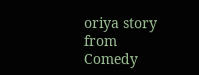oriya story from Comedy